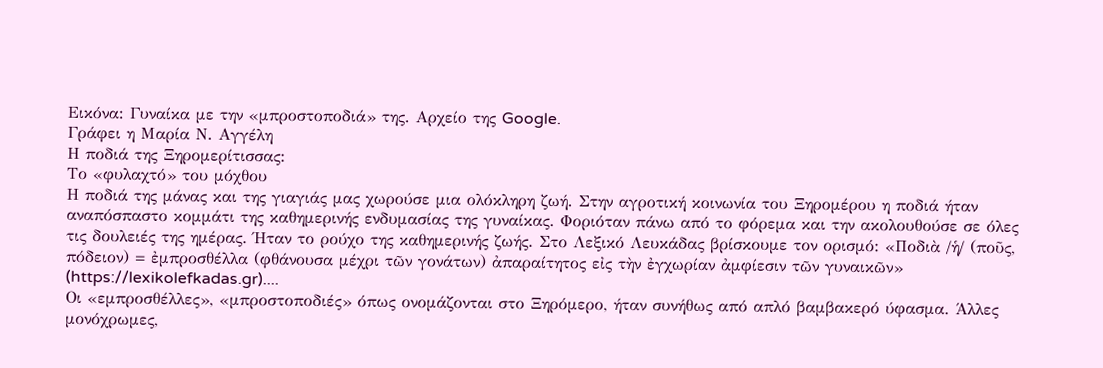Εικόνα: Γυναίκα με την «μπροστοποδιά» της. Αρχείο της Google.
Γράφει η Μαρία Ν. Αγγέλη
Η ποδιά της Ξηρομερίτισσας:
Το «φυλαχτό» του μόχθου
Η ποδιά της μάνας και της γιαγιάς μας χωρούσε μια ολόκληρη ζωή. Στην αγροτική κοινωνία του Ξηρομέρου η ποδιά ήταν αναπόσπαστο κομμάτι της καθημερινής ενδυμασίας της γυναίκας. Φοριόταν πάνω από το φόρεμα και την ακολουθούσε σε όλες τις δουλειές της ημέρας. Ήταν το ρούχο της καθημερινής ζωής. Στο Λεξικό Λευκάδας βρίσκουμε τον ορισμό: «Ποδιὰ /ἡ/ (ποῦς, πόδειον) = ἐμπροσθέλλα (φθάνουσα μέχρι τῶν γονάτων) ἀπαραίτητος εἰς τὴν ἐγχωρίαν ἀμφίεσιν τῶν γυναικῶν» (https://lexikolefkadas.gr)....
Οι «εμπροσθέλλες», «μπροστοποδιές» όπως ονομάζονται στο Ξηρόμερο, ήταν συνήθως από απλό βαμβακερό ύφασμα. Άλλες μονόχρωμες,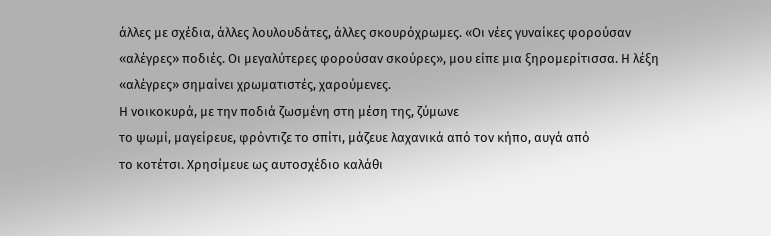άλλες με σχέδια, άλλες λουλουδάτες, άλλες σκουρόχρωμες. «Οι νέες γυναίκες φορούσαν «αλέγρες» ποδιές. Οι μεγαλύτερες φορούσαν σκούρες», μου είπε μια ξηρομερίτισσα. Η λέξη «αλέγρες» σημαίνει χρωματιστές, χαρούμενες.
Η νοικοκυρά, με την ποδιά ζωσμένη στη μέση της, ζύμωνε
το ψωμί, μαγείρευε, φρόντιζε το σπίτι, μάζευε λαχανικά από τον κήπο, αυγά από
το κοτέτσι. Χρησίμευε ως αυτοσχέδιο καλάθι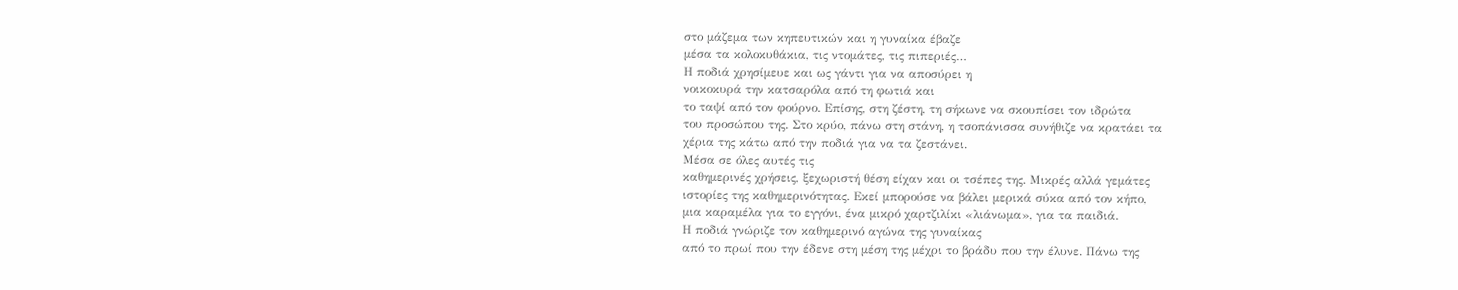στο μάζεμα των κηπευτικών και η γυναίκα έβαζε
μέσα τα κολοκυθάκια, τις ντομάτες, τις πιπεριές…
Η ποδιά χρησίμευε και ως γάντι για να αποσύρει η
νοικοκυρά την κατσαρόλα από τη φωτιά και
το ταψί από τον φούρνο. Επίσης, στη ζέστη, τη σήκωνε να σκουπίσει τον ιδρώτα
του προσώπου της. Στο κρύο, πάνω στη στάνη, η τσοπάνισσα συνήθιζε να κρατάει τα
χέρια της κάτω από την ποδιά για να τα ζεστάνει.
Μέσα σε όλες αυτές τις
καθημερινές χρήσεις, ξεχωριστή θέση είχαν και οι τσέπες της. Μικρές αλλά γεμάτες
ιστορίες της καθημερινότητας. Εκεί μπορούσε να βάλει μερικά σύκα από τον κήπο,
μια καραμέλα για το εγγόνι, ένα μικρό χαρτζιλίκι «λιάνωμα», για τα παιδιά.
Η ποδιά γνώριζε τον καθημερινό αγώνα της γυναίκας
από το πρωί που την έδενε στη μέση της μέχρι το βράδυ που την έλυνε. Πάνω της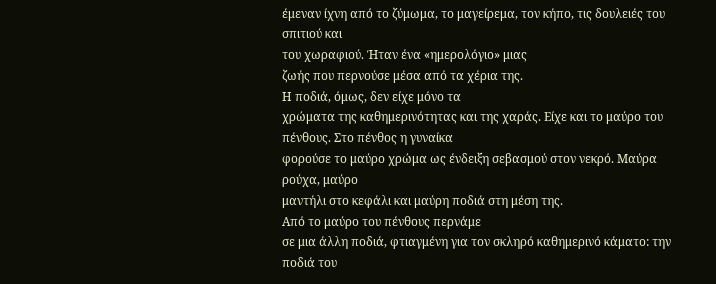έμεναν ίχνη από το ζύμωμα, το μαγείρεμα, τον κήπο, τις δουλειές του σπιτιού και
του χωραφιού. Ήταν ένα «ημερολόγιο» μιας
ζωής που περνούσε μέσα από τα χέρια της.
Η ποδιά, όμως, δεν είχε μόνο τα
χρώματα της καθημερινότητας και της χαράς. Είχε και το μαύρο του πένθους. Στο πένθος η γυναίκα
φορούσε το μαύρο χρώμα ως ένδειξη σεβασμού στον νεκρό. Μαύρα ρούχα, μαύρο
μαντήλι στο κεφάλι και μαύρη ποδιά στη μέση της.
Από το μαύρο του πένθους περνάμε
σε μια άλλη ποδιά, φτιαγμένη για τον σκληρό καθημερινό κάματο: την ποδιά του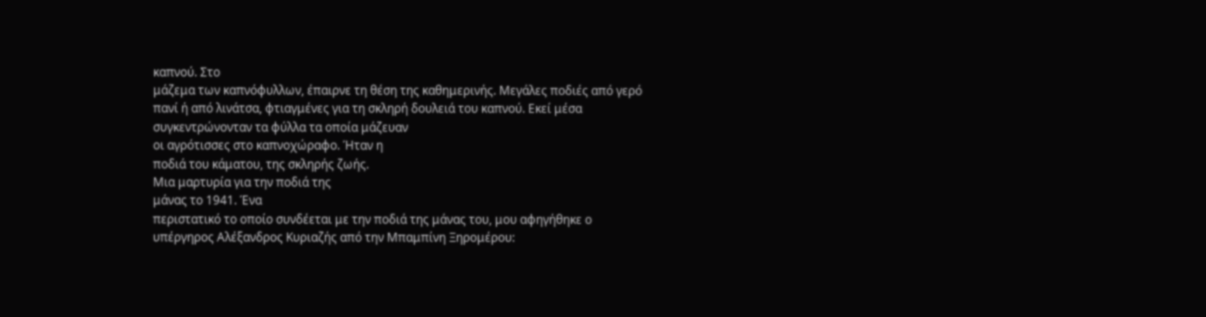καπνού. Στο
μάζεμα των καπνόφυλλων, έπαιρνε τη θέση της καθημερινής. Μεγάλες ποδιές από γερό
πανί ή από λινάτσα, φτιαγμένες για τη σκληρή δουλειά του καπνού. Εκεί μέσα
συγκεντρώνονταν τα φύλλα τα οποία μάζευαν
οι αγρότισσες στο καπνοχώραφο. Ήταν η
ποδιά του κάματου, της σκληρής ζωής.
Μια μαρτυρία για την ποδιά της
μάνας το 1941. Ένα
περιστατικό το οποίο συνδέεται με την ποδιά της μάνας του, μου αφηγήθηκε ο
υπέργηρος Αλέξανδρος Κυριαζής από την Μπαμπίνη Ξηρομέρου: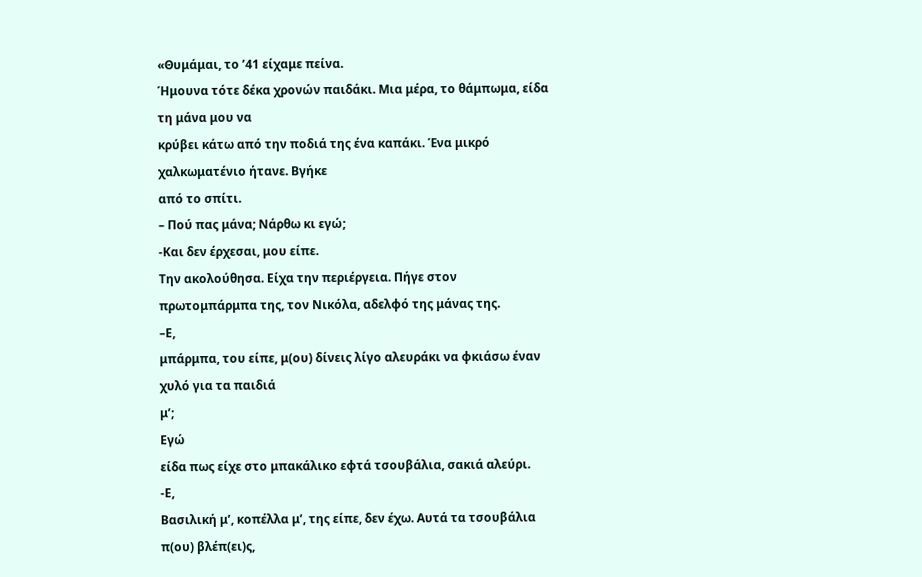«Θυμάμαι, το ’41 είχαμε πείνα.
Ήμουνα τότε δέκα χρονών παιδάκι. Μια μέρα, το θάμπωμα, είδα τη μάνα μου να
κρύβει κάτω από την ποδιά της ένα καπάκι. Ένα μικρό χαλκωματένιο ήτανε. Βγήκε
από το σπίτι.
– Πού πας μάνα; Νάρθω κι εγώ;
-Και δεν έρχεσαι, μου είπε.
Την ακολούθησα. Είχα την περιέργεια. Πήγε στον
πρωτομπάρμπα της, τον Νικόλα, αδελφό της μάνας της.
–Ε,
μπάρμπα, του είπε, μ(ου) δίνεις λίγο αλευράκι να φκιάσω έναν χυλό για τα παιδιά
μ’;
Εγώ
είδα πως είχε στο μπακάλικο εφτά τσουβάλια, σακιά αλεύρι.
-Ε,
Βασιλική μ’, κοπέλλα μ’, της είπε, δεν έχω. Αυτά τα τσουβάλια π(ου) βλέπ(ει)ς,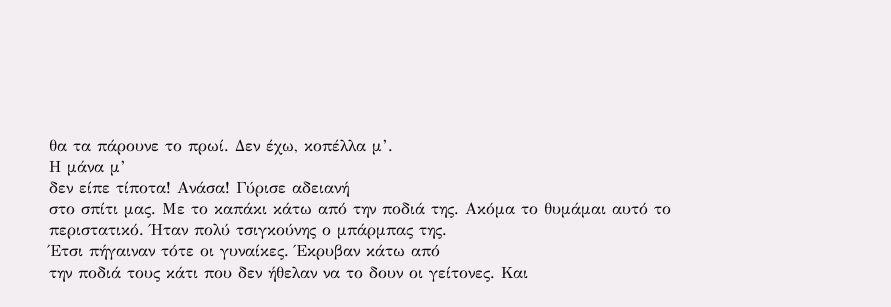θα τα πάρουνε το πρωί. Δεν έχω, κοπέλλα μ’.
Η μάνα μ’
δεν είπε τίποτα! Ανάσα! Γύρισε αδειανή
στο σπίτι μας. Με το καπάκι κάτω από την ποδιά της. Ακόμα το θυμάμαι αυτό το
περιστατικό. Ήταν πολύ τσιγκούνης ο μπάρμπας της.
Έτσι πήγαιναν τότε οι γυναίκες. Έκρυβαν κάτω από
την ποδιά τους κάτι που δεν ήθελαν να το δουν οι γείτονες. Και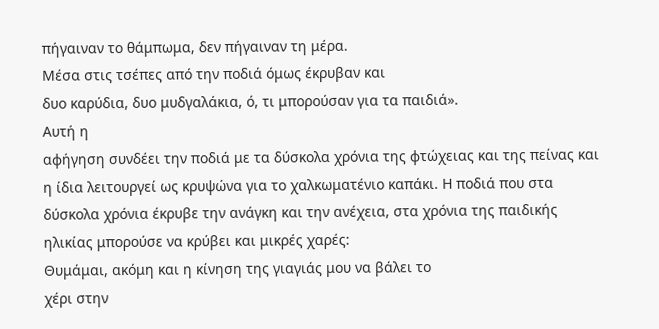πήγαιναν το θάμπωμα, δεν πήγαιναν τη μέρα.
Μέσα στις τσέπες από την ποδιά όμως έκρυβαν και
δυο καρύδια, δυο μυδγαλάκια, ό, τι μπορούσαν για τα παιδιά».
Αυτή η
αφήγηση συνδέει την ποδιά με τα δύσκολα χρόνια της φτώχειας και της πείνας και
η ίδια λειτουργεί ως κρυψώνα για το χαλκωματένιο καπάκι. Η ποδιά που στα
δύσκολα χρόνια έκρυβε την ανάγκη και την ανέχεια, στα χρόνια της παιδικής
ηλικίας μπορούσε να κρύβει και μικρές χαρές:
Θυμάμαι, ακόμη και η κίνηση της γιαγιάς μου να βάλει το
χέρι στην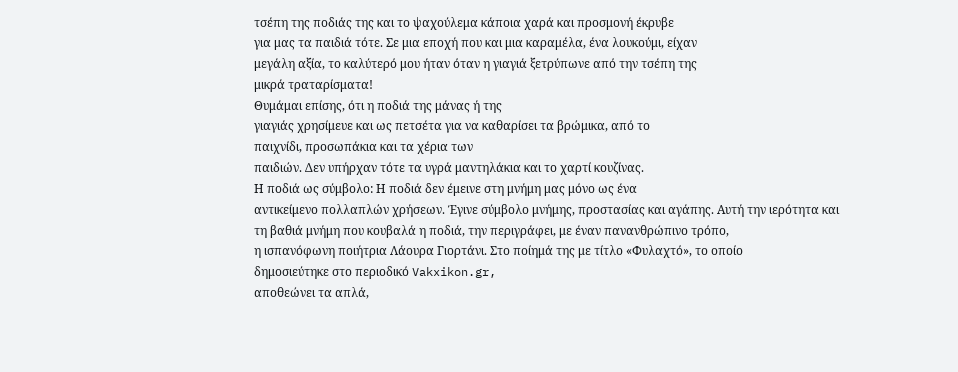τσέπη της ποδιάς της και το ψαχούλεμα κάποια χαρά και προσμονή έκρυβε
για μας τα παιδιά τότε. Σε μια εποχή που και μια καραμέλα, ένα λουκούμι, είχαν
μεγάλη αξία, το καλύτερό μου ήταν όταν η γιαγιά ξετρύπωνε από την τσέπη της
μικρά τραταρίσματα!
Θυμάμαι επίσης, ότι η ποδιά της μάνας ή της
γιαγιάς χρησίμευε και ως πετσέτα για να καθαρίσει τα βρώμικα, από το
παιχνίδι, προσωπάκια και τα χέρια των
παιδιών. Δεν υπήρχαν τότε τα υγρά μαντηλάκια και το χαρτί κουζίνας.
Η ποδιά ως σύμβολο: Η ποδιά δεν έμεινε στη μνήμη μας μόνο ως ένα
αντικείμενο πολλαπλών χρήσεων. Έγινε σύμβολο μνήμης, προστασίας και αγάπης. Αυτή την ιερότητα και
τη βαθιά μνήμη που κουβαλά η ποδιά, την περιγράφει, με έναν πανανθρώπινο τρόπο,
η ισπανόφωνη ποιήτρια Λάουρα Γιορτάνι. Στο ποίημά της με τίτλο «Φυλαχτό», το oποίο
δημοσιεύτηκε στο περιοδικό Vakxikon.gr,
αποθεώνει τα απλά,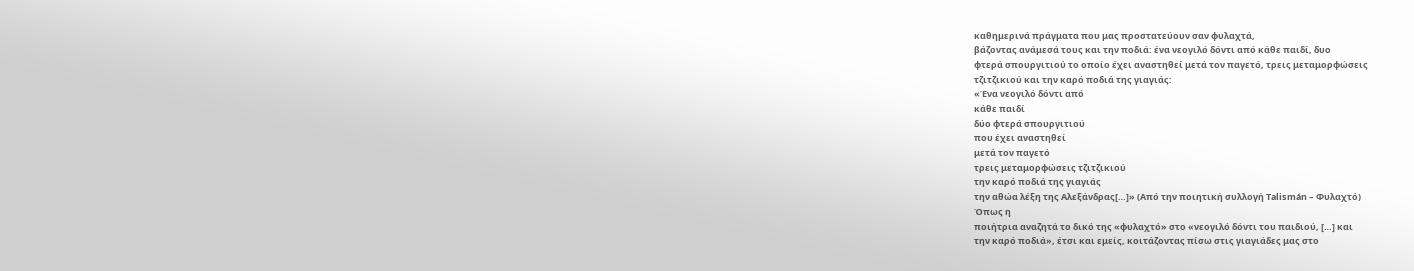καθημερινά πράγματα που μας προστατεύουν σαν φυλαχτά,
βάζοντας ανάμεσά τους και την ποδιά: ένα νεογιλό δόντι από κάθε παιδί, δυο
φτερά σπουργιτιού το οποίο έχει αναστηθεί μετά τον παγετό, τρεις μεταμορφώσεις
τζιτζικιού και την καρό ποδιά της γιαγιάς:
«Ένα νεογιλό δόντι από
κάθε παιδί
δύο φτερά σπουργιτιού
που έχει αναστηθεί
μετά τον παγετό
τρεις μεταμορφώσεις τζιτζικιού
την καρό ποδιά της γιαγιάς
την αθώα λέξη της Αλεξάνδρας[…]» (Από την ποιητική συλλογή Talismán – Φυλαχτό)
Όπως η
ποιήτρια αναζητά το δικό της «φυλαχτό» στο «νεογιλό δόντι του παιδιού, […] και
την καρό ποδιά», έτσι και εμείς, κοιτάζοντας πίσω στις γιαγιάδες μας στο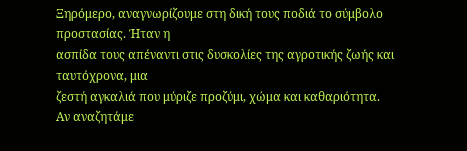Ξηρόμερο, αναγνωρίζουμε στη δική τους ποδιά το σύμβολο προστασίας. Ήταν η
ασπίδα τους απέναντι στις δυσκολίες της αγροτικής ζωής και ταυτόχρονα, μια
ζεστή αγκαλιά που μύριζε προζύμι, χώμα και καθαριότητα.
Αν αναζητάμε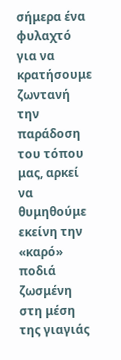σήμερα ένα φυλαχτό για να κρατήσουμε
ζωντανή την παράδοση του τόπου μας, αρκεί να θυμηθούμε εκείνη την «καρό» ποδιά
ζωσμένη στη μέση της γιαγιάς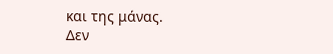και της μάνας.
Δεν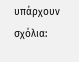υπάρχουν σχόλια: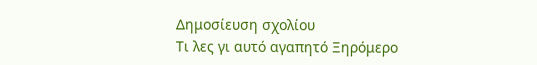Δημοσίευση σχολίου
Τι λες γι αυτό αγαπητό Ξηρόμερο